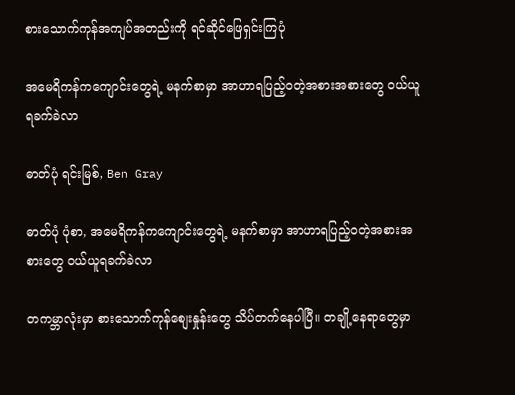စားသောက်ကုန်အကျပ်အတည်းကို ရင်ဆိုင်ဖြေရှင်းကြပုံ

အမေရိကန်ကကျောင်းတွေရဲ့ မနက်စာမှာ အာဟာရပြည့်ဝတဲ့အစားအစားတွေ ဝယ်ယူရခက်ခဲလာ

ဓာတ်ပုံ ရင်းမြစ်, Ben Gray

ဓာတ်ပုံ ပုံစာ, အမေရိကန်ကကျောင်းတွေရဲ့ မနက်စာမှာ အာဟာရပြည့်ဝတဲ့အစားအစားတွေ ဝယ်ယူရခက်ခဲလာ

တကမ္ဘာလုံးမှာ စားသောက်ကုန်စျေးနှုန်းတွေ သိပ်တက်နေပါပြီ။ တချို့နေရာတွေမှာ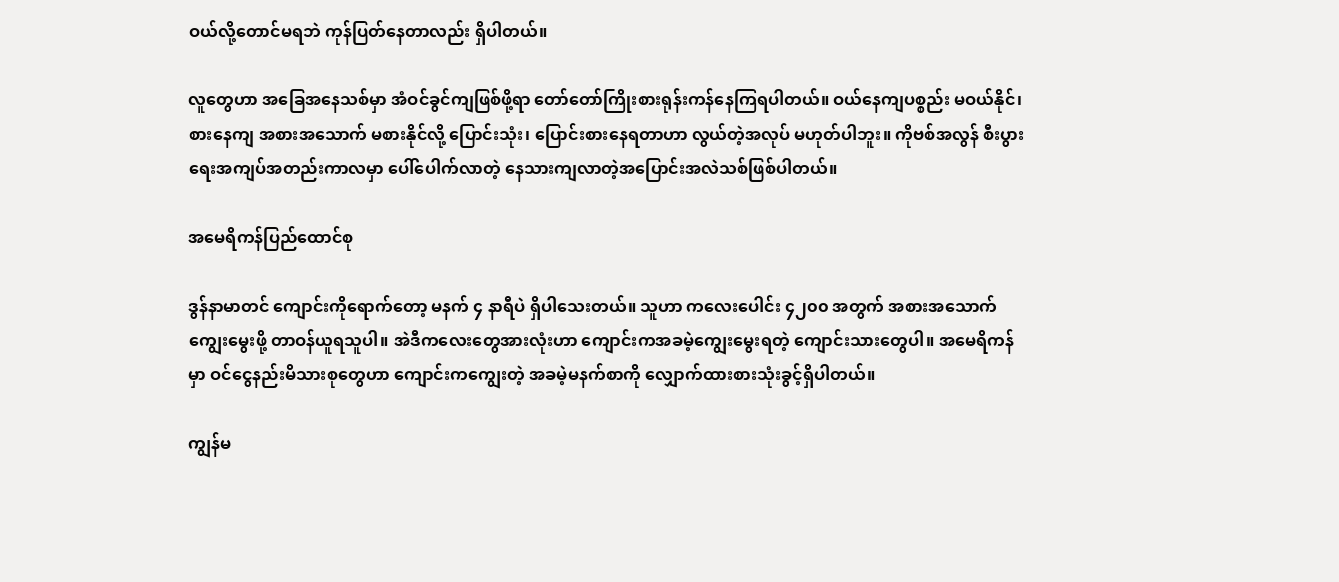ဝယ်လို့တောင်မရဘဲ ကုန်ပြတ်နေတာလည်း ရှိပါတယ်။

လူတွေဟာ အခြေအနေသစ်မှာ အံဝင်ခွင်ကျဖြစ်ဖို့ရာ တော်တော်ကြိုးစားရုန်းကန်နေကြရပါတယ်။ ဝယ်နေကျပစ္စည်း မဝယ်နိုင်၊ စားနေကျ အစားအသောက် မစားနိုင်လို့ ပြောင်းသုံး၊ ပြောင်းစားနေရတာဟာ လွယ်တဲ့အလုပ် မဟုတ်ပါဘူး။ ကိုဗစ်အလွန် စီးပွားရေးအကျပ်အတည်းကာလမှာ ပေါ်ပေါက်လာတဲ့ နေသားကျလာတဲ့အပြောင်းအလဲသစ်ဖြစ်ပါတယ်။

အမေရိကန်ပြည်ထောင်စု

ဒွန်နာမာတင် ကျောင်းကိုရောက်တော့ မနက် ၄ နာရီပဲ ရှိပါသေးတယ်။ သူဟာ ကလေးပေါင်း ၄၂၀၀ အတွက် အစားအသောက်ကျွေးမွေးဖို့ တာဝန်ယူရသူပါ။ အဲဒီကလေးတွေအားလုံးဟာ ကျောင်းကအခမဲ့ကျွေးမွေးရတဲ့ ကျောင်းသားတွေပါ။ အမေရိကန်မှာ ဝင်ငွေနည်းမိသားစုတွေဟာ ကျောင်းကကျွေးတဲ့ အခမဲ့မနက်စာကို လျှောက်ထားစားသုံးခွင့်ရှိပါတယ်။

ကျွန်မ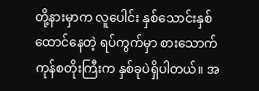တို့နားမှာက လူပေါင်း နှစ်သောင်းနှစ်ထောင်နေတဲ့ ရပ်ကွက်မှာ စားသောက်ကုန်စတိုးကြီးက နှစ်ခုပဲရှိပါတယ်။ အ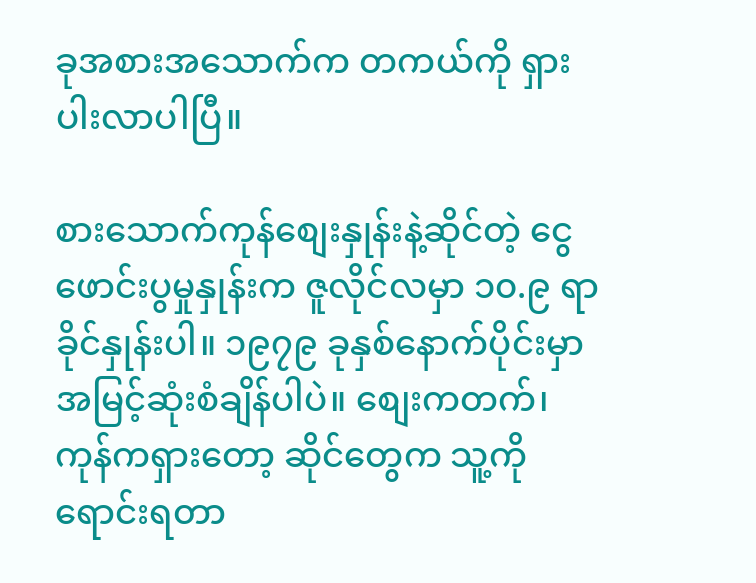ခုအစားအသောက်က တကယ်ကို ရှားပါးလာပါပြီ။

စားသောက်ကုန်စျေးနှုန်းနဲ့ဆိုင်တဲ့ ငွေဖောင်းပွမှုနှုန်းက ဇူလိုင်လမှာ ၁၀.၉ ရာခိုင်နှုန်းပါ။ ၁၉၇၉ ခုနှစ်နောက်ပိုင်းမှာ အမြင့်ဆုံးစံချိန်ပါပဲ။ စျေးကတက်၊ ကုန်ကရှားတော့ ဆိုင်တွေက သူ့ကိုရောင်းရတာ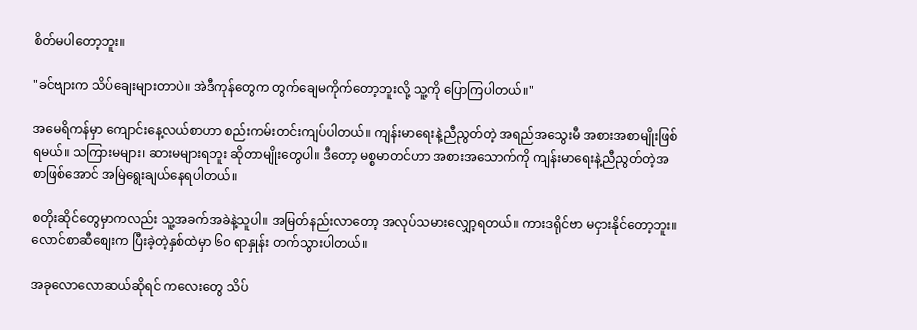စိတ်မပါတော့ဘူး။

"ခင်ဗျားက သိပ်ချေးများတာပဲ။ အဲဒီကုန်တွေက တွက်ချေမကိုက်တော့ဘူးလို့ သူ့ကို ပြောကြပါတယ်။"

အမေရိကန်မှာ ကျောင်းနေ့လယ်စာဟာ စည်းကမ်းတင်းကျပ်ပါတယ်။ ကျန်းမာရေးနဲ့ညီညွတ်တဲ့ အရည်အသွေးမီ အစားအစာမျိုးဖြစ်ရမယ်။ သကြားမများ၊ ဆားမများရဘူး ဆိုတာမျိုးတွေပါ။ ဒီတော့ မစ္စမာတင်ဟာ အစားအသောက်ကို ကျန်းမာရေးနဲ့ညီညွတ်တဲ့အစာဖြစ်အောင် အမြဲရွေးချယ်နေရပါတယ်။

စတိုးဆိုင်တွေမှာကလည်း သူ့အခက်အခဲနဲ့သူပါ။ အမြတ်နည်းလာတော့ အလုပ်သမားလျှော့ရတယ်။ ကားဒရိုင်ဗာ မငှားနိုင်တော့ဘူး။ လောင်စာဆီစျေးက ပြီးခဲ့တဲ့နှစ်ထဲမှာ ၆၀ ရာနှုန်း တက်သွားပါတယ်။

အခုလောလောဆယ်ဆိုရင် ကလေးတွေ သိပ်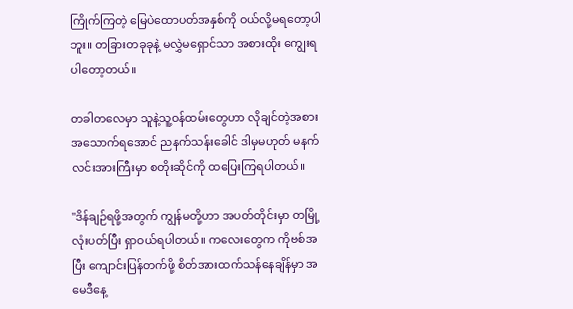ကြိုက်ကြတဲ့ မြေပဲထောပတ်အနှစ်ကို ဝယ်လို့မရတော့ပါဘူး။ တခြားတခုခုနဲ့ မလွှဲမရှောင်သာ အစားထိုး ကျွေးရပါတော့တယ်။

တခါတလေမှာ သူနဲ့သူ့ဝန်ထမ်းတွေဟာ လိုချင်တဲ့အစားအသောက်ရအောင် ညနက်သန်းခေါင် ဒါမှမဟုတ် မနက်လင်းအားကြီးမှာ စတိုးဆိုင်ကို ထပြေးကြရပါတယ်။

"ဒိန်ချဉ်ရဖို့အတွက် ကျွန်မတို့ဟာ အပတ်တိုင်းမှာ တမြို့လုံးပတ်ပြီး ရှာဝယ်ရပါတယ်။ ကလေးတွေက ကိုဗစ်အပြီး ကျောင်းပြန်တက်ဖို့ စိတ်အားထက်သန်နေချိန်မှာ အမေဒီနေ့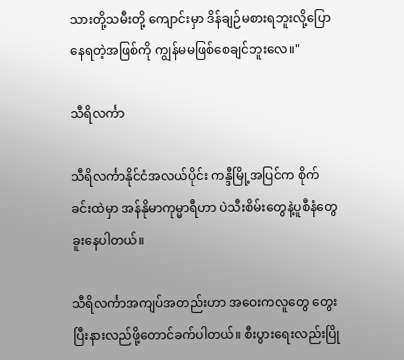သားတို့သမီးတို့ ကျောင်းမှာ ဒိန်ချဉ်မစားရဘူးလို့ပြောနေရတဲ့အဖြစ်ကို ကျွန်မမဖြစ်စေချင်ဘူးလေ။"

သီရိလင်္ကာ

သီရိလင်္ကာနိုင်ငံအလယ်ပိုင်း ကန္ဒီမြို့အပြင်က စိုက်ခင်းထဲမှာ အန်နိုမာကုမ္မာရီဟာ ပဲသီးစိမ်းတွေနဲ့ပူစီနံတွေခူးနေပါတယ်။

သီရိလင်္ကာအကျပ်အတည်းဟာ အဝေးကလူတွေ တွေးပြီးနားလည်ဖို့တောင်ခက်ပါတယ်။ စီးပွားရေးလည်းပြို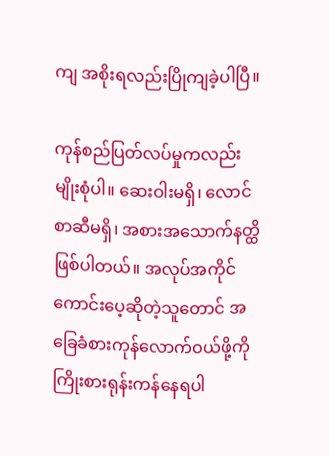ကျ အစိုးရလည်းပြိုကျခဲ့ပါပြီ။

ကုန်စည်ပြတ်လပ်မှုကလည်း မျိုးစုံပါ။ ဆေးဝါးမရှိ၊ လောင်စာဆီမရှိ၊ အစားအသောက်နတ္ထိဖြစ်ပါတယ်။ အလုပ်အကိုင်ကောင်းပေ့ဆိုတဲ့သူတောင် အခြေခံစားကုန်လောက်ဝယ်ဖို့ကို ကြိုးစားရုန်းကန်နေရပါ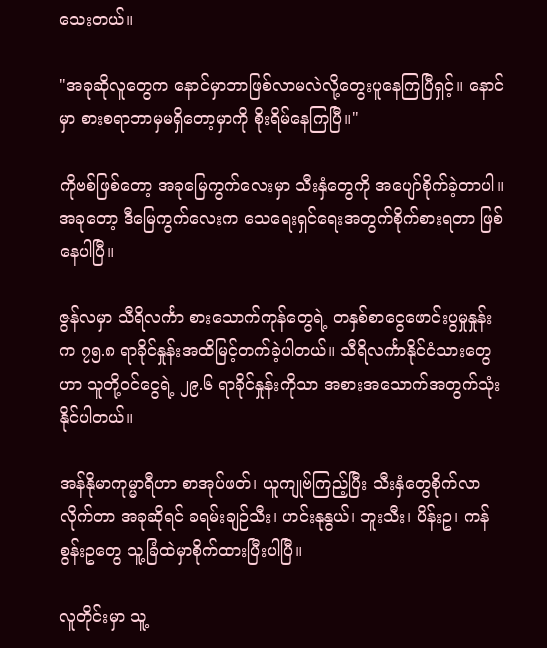သေးတယ်။

"အခုဆိုလူတွေက နောင်မှာဘာဖြစ်လာမလဲလို့တွေးပူနေကြပြီရှင့်။ နောင်မှာ စားစရာဘာမှမရှိတော့မှာကို စိုးရိမ်နေကြပြီ။"

ကိုဗစ်ဖြစ်တော့ အခုမြေကွက်လေးမှာ သီးနှံတွေကို အပျော်စိုက်ခဲ့တာပါ။ အခုတော့ ဒီမြေကွက်လေးက သေရေးရှင်ရေးအတွက်စိုက်စားရတာ ဖြစ်နေပါပြီ။

ဇွန်လမှာ သီရိလင်္ကာ စားသောက်ကုန်တွေရဲ့ တနှစ်စာငွေဖောင်းပွမှုနှုန်းက ၇၅.၈ ရာခိုင်နှုန်းအထိမြင့်တက်ခဲ့ပါတယ်။ သီရိလင်္ကာနိုင်ငံသားတွေဟာ သူတို့ဝင်ငွေရဲ့ ၂၉.၆ ရာခိုင်နှုန်းကိုသာ အစားအသောက်အတွက်သုံးနိုင်ပါတယ်။

အန်နိုမာကုမ္မာရီဟာ စာအုပ်ဖတ်၊ ယူကျုဗ်ကြည့်ပြီး သီးနှံတွေစိုက်လာလိုက်တာ အခုဆိုရင် ခရမ်းချဉ်သီး၊ ဟင်းနုနွယ်၊ ဘူးသီး၊ ပိန်းဥ၊ ကန်စွန်းဥတွေ သူ့ခြံထဲမှာစိုက်ထားပြီးပါပြီ။

လူတိုင်းမှာ သူ့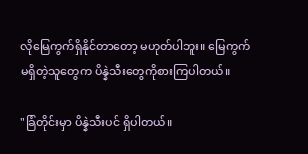လိုမြေကွက်ရှိနိုင်တာတော့ မဟုတ်ပါဘူး။ မြေကွက်မရှိတဲ့သူတွေက ပိန္နဲသီးတွေကိုစားကြပါတယ်။

"ခြံတိုင်းမှာ ပိန္နဲသီးပင် ရှိပါတယ်။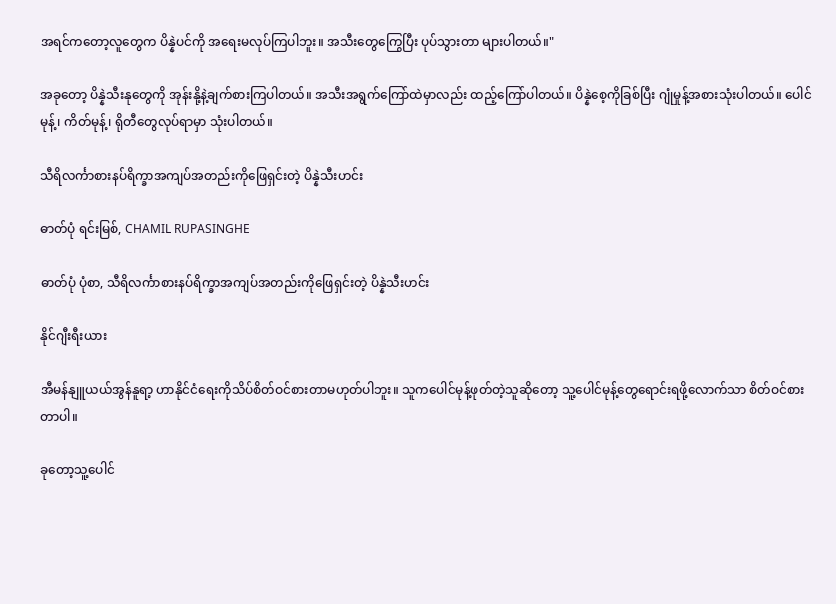အရင်ကတော့လူတွေက ပိန္နဲပင်ကို အရေးမလုပ်ကြပါဘူး။ အသီးတွေကြွေပြီး ပုပ်သွားတာ များပါတယ်။"

အခုတော့ ပိန္နဲသီးနုတွေကို အုန်းနို့နဲ့ချက်စားကြပါတယ်။ အသီးအရွက်ကြော်ထဲမှာလည်း ထည့်ကြော်ပါတယ်။ ပိန္နဲစေ့ကိုခြစ်ပြီး ဂျုံမှုန့်အစားသုံးပါတယ်။ ပေါင်မုန့်၊ ကိတ်မုန့်၊ ရိုတီတွေလုပ်ရာမှာ သုံးပါတယ်။

သီရိလင်္ကာစားနပ်ရိက္ခာအကျပ်အတည်းကိုဖြေရှင်းတဲ့ ပိန္နဲသီးဟင်း

ဓာတ်ပုံ ရင်းမြစ်, CHAMIL RUPASINGHE

ဓာတ်ပုံ ပုံစာ, သီရိလင်္ကာစားနပ်ရိက္ခာအကျပ်အတည်းကိုဖြေရှင်းတဲ့ ပိန္နဲသီးဟင်း

နိုင်ဂျီးရီးယား

အီမန်နျူယယ်အွန်နူရာ့ ဟာနိုင်ငံရေးကိုသိပ်စိတ်ဝင်စားတာမဟုတ်ပါဘူး။ သူကပေါင်မုန့်ဖုတ်တဲ့သူဆိုတော့ သူ့ပေါင်မုန့်တွေရောင်းရဖို့လောက်သာ စိတ်ဝင်စားတာပါ။

ခုတော့သူ့ပေါင်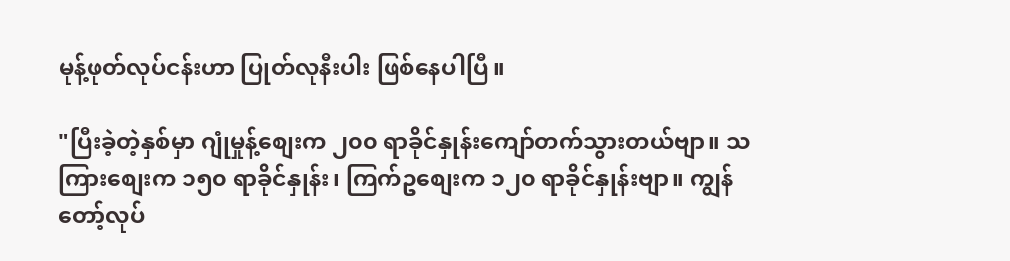မုန့်ဖုတ်လုပ်ငန်းဟာ ပြုတ်လုနီးပါး ဖြစ်နေပါပြီ။

"ပြီးခဲ့တဲ့နှစ်မှာ ဂျုံမှုန့်စျေးက ၂၀၀ ရာခိုင်နှုန်းကျော်တက်သွားတယ်ဗျာ။ သကြားစျေးက ၁၅၀ ရာခိုင်နှုန်း၊ ကြက်ဥစျေးက ၁၂၀ ရာခိုင်နှုန်းဗျာ။ ကျွန်တော့်လုပ်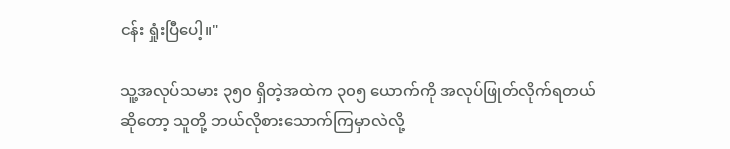ငန်း ရှုံးပြီပေါ့။"

သူ့အလုပ်သမား ၃၅၀ ရှိတဲ့အထဲက ၃၀၅ ယောက်ကို အလုပ်ဖြုတ်လိုက်ရတယ်ဆိုတော့ သူတို့ ဘယ်လိုစားသောက်ကြမှာလဲလို့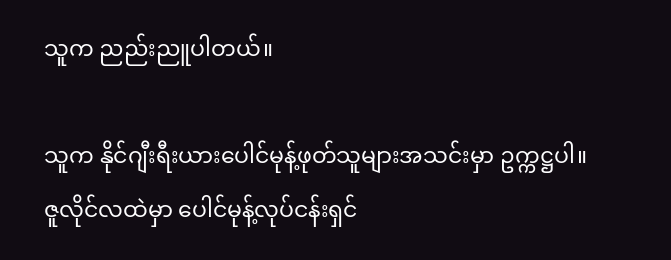သူက ညည်းညူပါတယ်။

သူက နိုင်ဂျီးရီးယားပေါင်မုန့်ဖုတ်သူများအသင်းမှာ ဥက္ကဋ္ဌပါ။ ဇူလိုင်လထဲမှာ ပေါင်မုန့်လုပ်ငန်းရှင်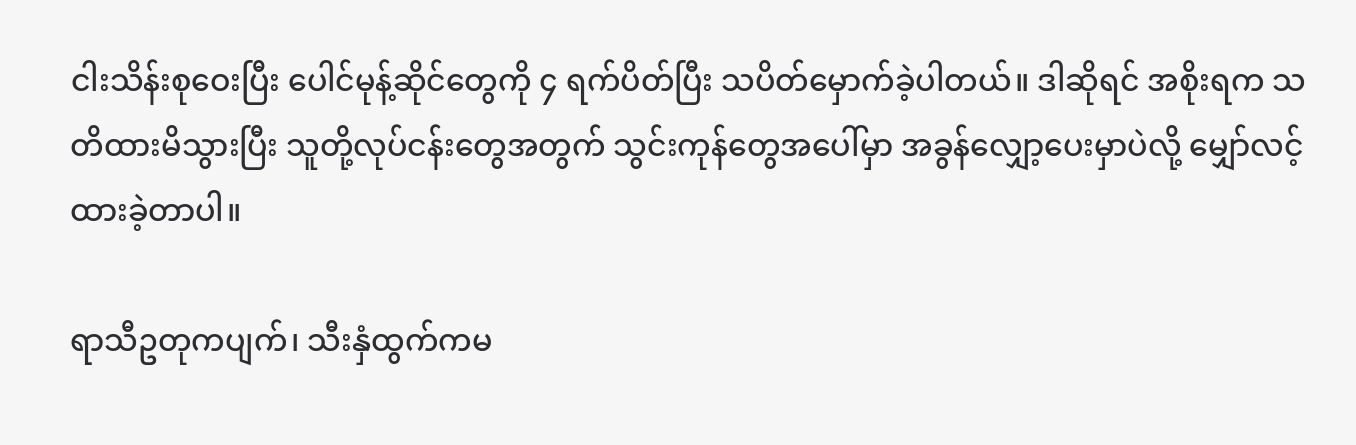ငါးသိန်းစုဝေးပြီး ပေါင်မုန့်ဆိုင်တွေကို ၄ ရက်ပိတ်ပြီး သပိတ်မှောက်ခဲ့ပါတယ်။ ဒါဆိုရင် အစိုးရက သတိထားမိသွားပြီး သူတို့လုပ်ငန်းတွေအတွက် သွင်းကုန်တွေအပေါ်မှာ အခွန်လျှော့ပေးမှာပဲလို့ မျှော်လင့်ထားခဲ့တာပါ။

ရာသီဥတုကပျက်၊ သီးနှံထွက်ကမ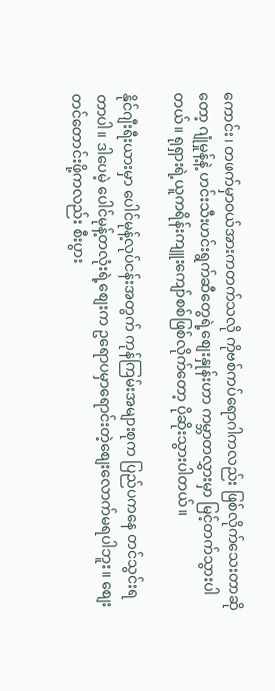ကောင်း၊ တဖက်မှာဝယ်အားကတက်သလို ကိုဗစ်ကပ်ရောဂါကလည်း ဖြစ်လိုက်သေးတာဆိုတော့ ဂျုံမှုန့်နဲ့ ဟင်းသီးဟင်းရွက်ဆီတွေရဲ့စျေးနှုန်းဟာ ကမ္ဘာတလွှားမှာ မြင့်တက်သွားပါတယ်။ ရုရှားရဲ့ယူကရိန်းကျူးကျော်စစ်ဖြစ်လိုက်တော့ ပိုဆိုးသွားပါတယ်။

နိုင်ဂျီးရီးယားမှာ ပေါင်မုန့်လုပ်ငန်းအတွက် ကုန်ကြမ်းအများစုက ပြည်ပကနေ တင်သွင်းရတာပါ။ ဒါပေမဲ့ ပေါင်မုန့်တလုံးရဲ့စျေးက ဥရောပမှာရောင်းတဲ့စျေးလောက်မရပါဘူး။ စျေးတင်တောင်းဖို့ကလည်း စီးပွား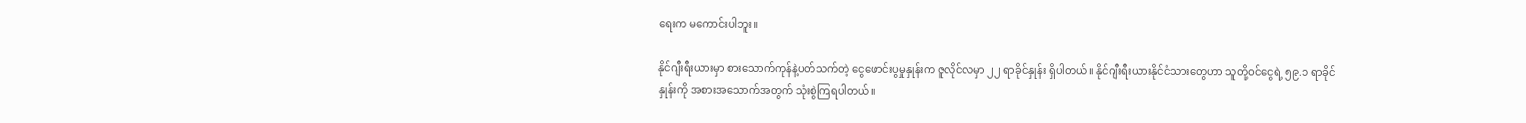ရေးက မကောင်းပါဘူး။

နိုင်ဂျီးရီးယားမှာ စားသောက်ကုန်နဲ့ပတ်သက်တဲ့ ငွေဖောင်းပွမှုနှုန်းက ဇူလိုင်လမှာ ၂၂ ရာခိုင်နှုန်း ရှိပါတယ်။ နိုင်ဂျီးရီးယားနိုင်ငံသားတွေဟာ သူတို့ဝင်ငွေရဲ့ ၅၉.၁ ရာခိုင်နှုန်းကို အစားအသောက်အတွက် သုံးစွဲကြရပါတယ်။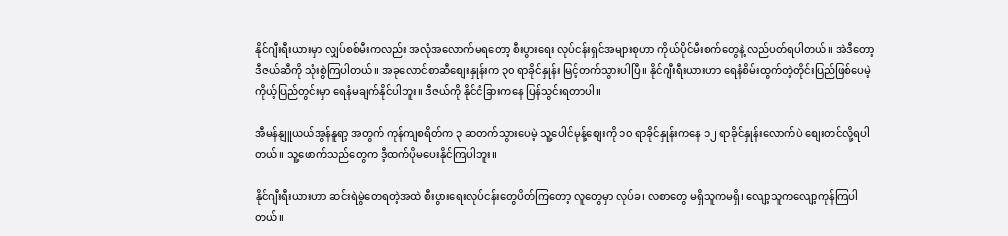နိုင်ဂျီးရီးယားမှာ လျှပ်စစ်မီးကလည်း အလုံအလောက်မရတော့ စီးပွားရေး လုပ်ငန်းရှင်အများစုဟာ ကိုယ်ပိုင်မီးစက်တွေနဲ့ လည်ပတ်ရပါတယ်။ အဲဒီတော့ ဒီဇယ်ဆီကို သုံးစွဲကြပါတယ်။ အခုလောင်စာဆီစျေးနှုန်းက ၃၀ ရာခိုင်နှုန်း မြင့်တက်သွားပါပြီ။ နိုင်ဂျီးရီးယားဟာ ရေနံစိမ်းထွက်တဲ့တိုင်းပြည်ဖြစ်ပေမဲ့ ကိုယ့်ပြည်တွင်းမှာ ရေနံမချက်နိုင်ပါဘူး။ ဒီဇယ်ကို နိုင်ငံခြားကနေ ပြန်သွင်းရတာပါ။

အီမန်နျူယယ်အွန်နူရာ့ အတွက် ကုန်ကျစရိတ်က ၃ ဆတက်သွားပေမဲ့ သူ့ပေါင်မုန့်စျေးကို ၁၀ ရာခိုင်နှုန်းကနေ ၁၂ ရာခိုင်နှုန်းလောက်ပဲ စျေးတင်လို့ရပါတယ်။ သူ့ဖောက်သည်တွေက ဒီ့ထက်ပိုမပေးနိုင်ကြပါဘူး။

နိုင်ဂျီးရီးယားဟာ ဆင်းရဲမွဲတေရတဲ့အထဲ စီးပွားရေးလုပ်ငန်းတွေပိတ်ကြတော့ လူတွေမှာ လုပ်ခ၊ လစာတွေ မရှိသူကမရှိ၊ လျော့သူကလျော့ကုန်ကြပါတယ်။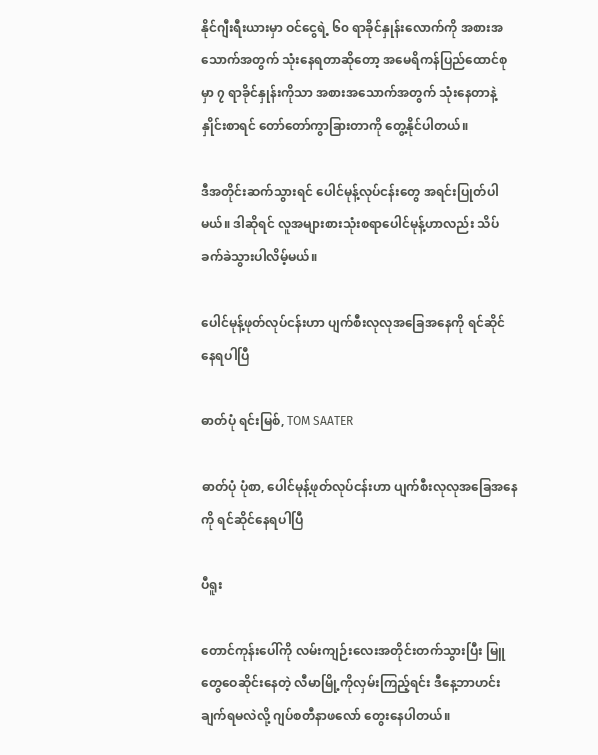နိုင်ဂျီးရီးယားမှာ ဝင်ငွေရဲ့ ၆၀ ရာခိုင်နှုန်းလောက်ကို အစားအသောက်အတွက် သုံးနေရတာဆိုတော့ အမေရိကန်ပြည်ထောင်စုမှာ ၇ ရာခိုင်နှုန်းကိုသာ အစားအသောက်အတွက် သုံးနေတာနဲ့ နှိုင်းစာရင် တော်တော်ကွာခြားတာကို တွေ့နိုင်ပါတယ်။

ဒီအတိုင်းဆက်သွားရင် ပေါင်မုန့်လုပ်ငန်းတွေ အရင်းပြုတ်ပါမယ်။ ဒါဆိုရင် လူအများစားသုံးစရာပေါင်မုန့်ဟာလည်း သိပ်ခက်ခဲသွားပါလိမ့်မယ်။

ပေါင်မုန့်ဖုတ်လုပ်ငန်းဟာ ပျက်စီးလုလုအခြေအနေကို ရင်ဆိုင်နေရပါပြီ

ဓာတ်ပုံ ရင်းမြစ်, TOM SAATER

ဓာတ်ပုံ ပုံစာ, ပေါင်မုန့်ဖုတ်လုပ်ငန်းဟာ ပျက်စီးလုလုအခြေအနေကို ရင်ဆိုင်နေရပါပြီ

ပီရူး

တောင်ကုန်းပေါ်ကို လမ်းကျဉ်းလေးအတိုင်းတက်သွားပြီး မြူတွေဝေဆိုင်းနေတဲ့ လီမာမြို့ကိုလှမ်းကြည့်ရင်း ဒီနေ့ဘာဟင်းချက်ရမလဲလို့ ဂျပ်စတီနာဖလော် တွေးနေပါတယ်။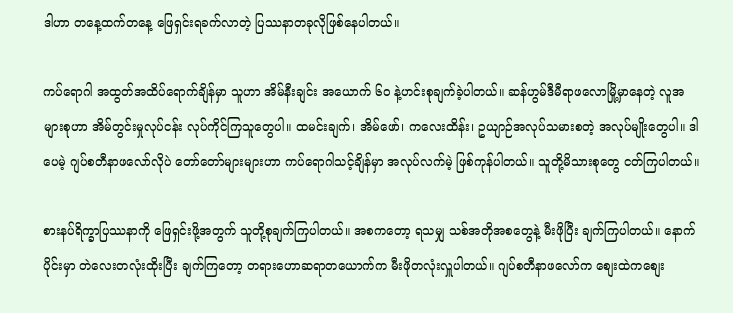ဒါဟာ တနေ့ထက်တနေ့ ဖြေရှင်းရခက်လာတဲ့ ပြဿနာတခုလိုဖြစ်နေပါတယ်။

ကပ်ရောဂါ အထွတ်အထိပ်ရောက်ချိန်မှာ သူဟာ အိမ်နီးချင်း အယောက် ၆၀ နဲ့ဟင်းစုချက်ခဲ့ပါတယ်။ ဆန်ဟွမ်ဒီမီရာဖလောမြို့မှာနေတဲ့ လူအများစုဟာ အိမ်တွင်းမှုလုပ်ငန်း လုပ်ကိုင်ကြသူတွေပါ။ ထမင်းချက်၊ အိမ်ဖော်၊ ကလေးထိန်း၊ ဥယျာဉ်အလုပ်သမားစတဲ့ အလုပ်မျိုးတွေပါ။ ဒါပေမဲ့ ဂျပ်စတီနာဖလော်လိုပဲ တော်တော်များများဟာ ကပ်ရောဂါသင့်ချိန်မှာ အလုပ်လက်မဲ့ ဖြစ်ကုန်ပါတယ်။ သူတို့မိသားစုတွေ ငတ်ကြပါတယ်။

စားနပ်ရိက္ခာပြဿနာကို ဖြေရှင်းဖို့အတွက် သူတို့စုချက်ကြပါတယ်။ အစကတော့ ရသမျှ သစ်အတိုအစတွေနဲ့ မီးဖိုပြီး ချက်ကြပါတယ်။ နောက်ပိုင်းမှာ တဲလေးတလုံးထိုးပြီး ချက်ကြတော့ တရားဟောဆရာတယောက်က မီးဖိုတလုံးလှူပါတယ်။ ဂျပ်စတီနာဖလော်က စျေးထဲကစျေး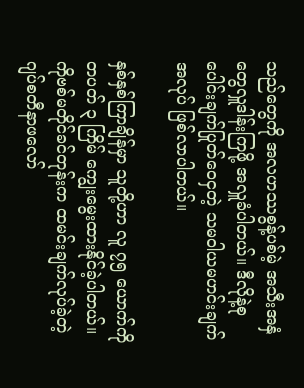သည်တွေကို အလဟဿစွန့်ပစ်မဲ့ အသီးအနှံတွေလှူဒါန်းကြဖို့ အလှူခံပါတယ်။ ဒီလိုနဲ့စုပေါင်းချက်ပြုတ်ဝေငှတဲ့ သမဝါယမဟင်းချက်အလုပ် ဖြစ်လာပါတယ်။

နှစ်နှစ်ကြာချိန်မှာ သူတို့ဟာ လူ ၇၅ ယောက်ကို တပတ် ၃ ကြိမ် ကျွေးမွေးထားနိုင်ခဲ့ပါတယ်။ ကိုဗစ်မတိုင်ခင်တုန်းက ထမင်းချက်လုပ်ခဲ့တဲ့ ဂျပ်စတီနာဖလော်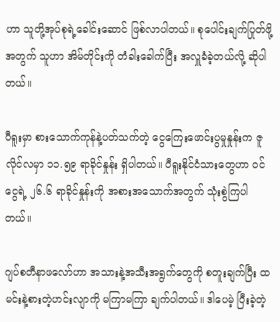ဟာ သူတို့အုပ်စုရဲ့ခေါင်းဆောင် ဖြစ်လာပါတယ်။ စုပေါင်းချက်ပြုတ်ဖို့အတွက် သူဟာ အိမ်တိုင်းကို တံခါးခေါက်ပြီး အလှူခံခဲ့တယ်လို့ ဆိုပါတယ်။

ပီရူးမှာ စားသောက်ကုန်နဲ့ပတ်သက်တဲ့ ငွေကြေးဖောင်းပွမှုနှုန်းက ဇူလိုင်လမှာ ၁၁.၅၉ ရာခိုင်နှုန်း ရှိပါတယ်။ ပီရူးနိုင်ငံသားတွေဟာ ဝင်ငွေရဲ့ ၂၆.၆ ရာခိုင်နှုန်းကို အစားအသောက်အတွက် သုံးစွဲကြပါတယ်။

ဂျပ်စတီနာဖလော်ဟာ အသားနဲ့အသီးအရွက်တွေကို စတူးချက်ပြီး ထမင်းနဲ့စားတဲ့ဟင်းလျာကို မကြာမကြာ ချက်ပါတယ်။ ဒါပေမဲ့ ပြီးခဲ့တဲ့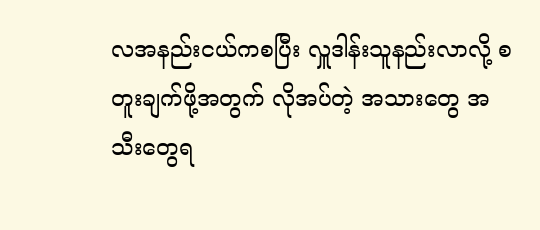လအနည်းငယ်ကစပြီး လှူဒါန်းသူနည်းလာလို့ စတူးချက်ဖို့အတွက် လိုအပ်တဲ့ အသားတွေ အသီးတွေရ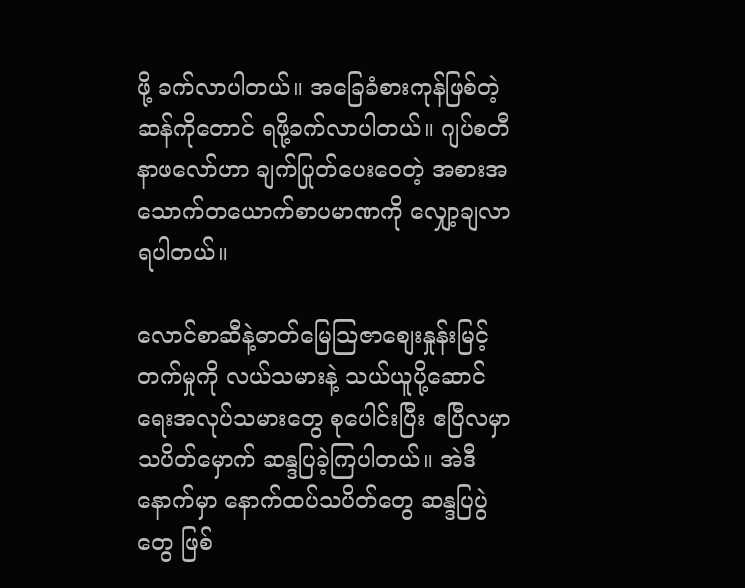ဖို့ ခက်လာပါတယ်။ အခြေခံစားကုန်ဖြစ်တဲ့ ဆန်ကိုတောင် ရဖို့ခက်လာပါတယ်။ ဂျပ်စတီနာဖလော်ဟာ ချက်ပြုတ်ပေးဝေတဲ့ အစားအသောက်တယောက်စာပမာဏကို လျှော့ချလာရပါတယ်။

လောင်စာဆီနဲ့ဓာတ်မြေသြဇာစျေးနှုန်းမြင့်တက်မှုကို လယ်သမားနဲ့ သယ်ယူပို့ဆောင်ရေးအလုပ်သမားတွေ စုပေါင်းပြီး ဧပြီလမှာ သပိတ်မှောက် ဆန္ဒပြခဲ့ကြပါတယ်။ အဲဒီနောက်မှာ နောက်ထပ်သပိတ်တွေ ဆန္ဒပြပွဲတွေ ဖြစ်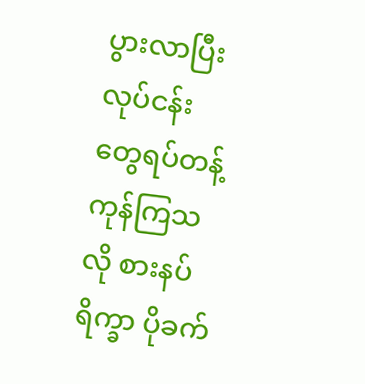ပွားလာပြီး လုပ်ငန်းတွေရပ်တန့်ကုန်ကြသလို စားနပ်ရိက္ခာ ပိုခက်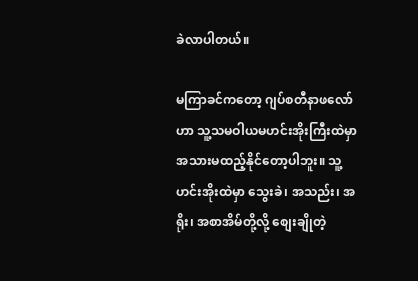ခဲလာပါတယ်။

မကြာခင်ကတော့ ဂျပ်စတီနာဖလော်ဟာ သူ့သမဝါယမဟင်းအိုးကြီးထဲမှာ အသားမထည့်နိုင်တော့ပါဘူး။ သူ့ဟင်းအိုးထဲမှာ သွေးခဲ၊ အသည်း၊ အရိုး၊ အစာအိမ်တို့လို့ စျေးချိုတဲ့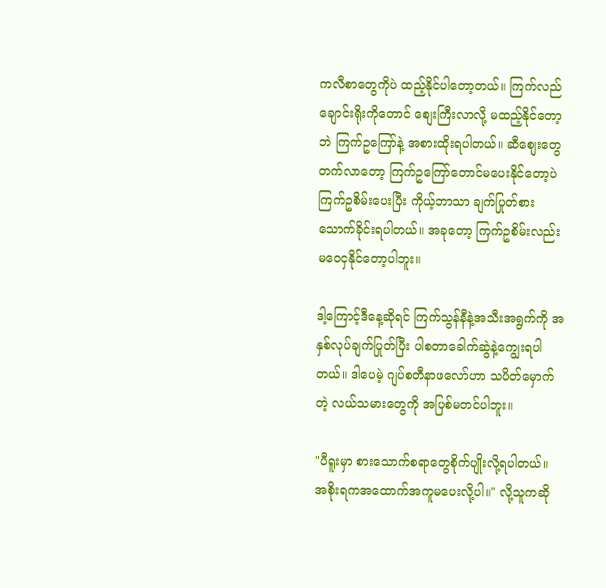ကလီစာတွေကိုပဲ ထည့်နိုင်ပါတော့တယ်။ ကြက်လည်ချောင်းရိုးကိုတောင် စျေးကြီးလာလို့ မထည့်နိုင်တော့ဘဲ ကြက်ဥကြော်နဲ့ အစားထိုးရပါတယ်။ ဆီစျေးတွေတက်လာတော့ ကြက်ဥကြော်တောင်မပေးနိုင်တော့ပဲ ကြက်ဥစိမ်းပေးပြီး ကိုယ့်ဘာသာ ချက်ပြုတ်စားသောက်ခိုင်းရပါတယ်။ အခုတော့ ကြက်ဥစိမ်းလည်း မဝေငှနိုင်တော့ပါဘူး။

ဒါ့ကြောင့်ဒီနေ့ဆိုရင် ကြက်သွန်နီနဲ့အသီးအရွက်ကို အနှစ်လုပ်ချက်ပြုတ်ပြီး ပါစတာခေါက်ဆွဲနဲ့ကျွေးရပါတယ်။ ဒါပေမဲ့ ဂျပ်စတီနာဖလော်ဟာ သပိတ်မှောက်တဲ့ လယ်သမားတွေကို အပြစ်မတင်ပါဘူး။

"ပီရူးမှာ စားသောက်စရာတွေစိုက်ပျိုးလို့ရပါတယ်။ အစိုးရကအထောက်အကူမပေးလို့ပါ။" လို့သူကဆို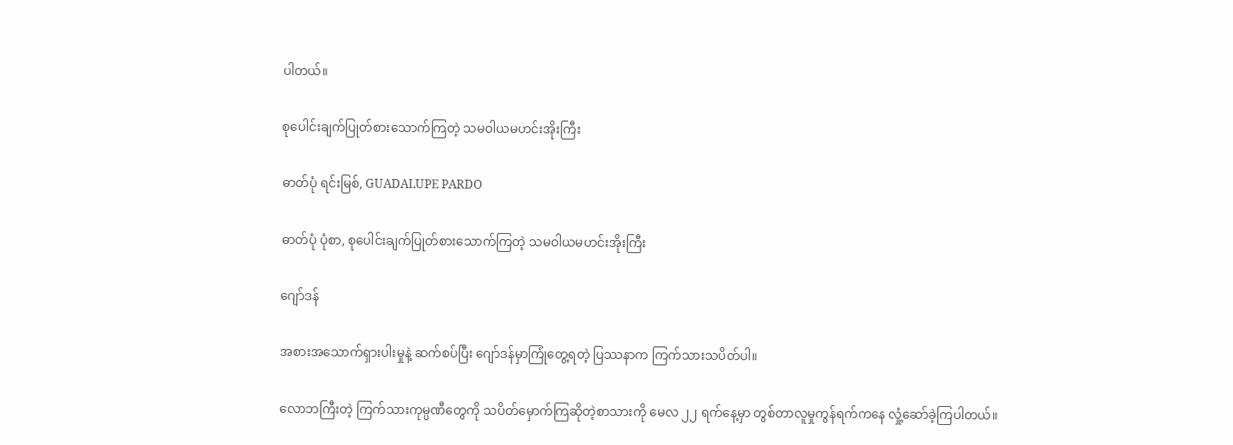ပါတယ်။

စုပေါင်းချက်ပြုတ်စားသောက်ကြတဲ့ သမဝါယမဟင်းအိုးကြီး

ဓာတ်ပုံ ရင်းမြစ်, GUADALUPE PARDO

ဓာတ်ပုံ ပုံစာ, စုပေါင်းချက်ပြုတ်စားသောက်ကြတဲ့ သမဝါယမဟင်းအိုးကြီး

ဂျော်ဒန်

အစားအသောက်ရှားပါးမှုနဲ့ ဆက်စပ်ပြီး ဂျော်ဒန်မှာကြုံတွေ့ရတဲ့ ပြဿနာက ကြက်သားသပိတ်ပါ။

လောဘကြီးတဲ့ ကြက်သားကုမ္ပဏီတွေကို သပိတ်မှောက်ကြဆိုတဲ့စာသားကို မေလ ၂၂ ရက်နေ့မှာ တွစ်တာလူမှုကွန်ရက်ကနေ လှုံ့ဆော်ခဲ့ကြပါတယ်။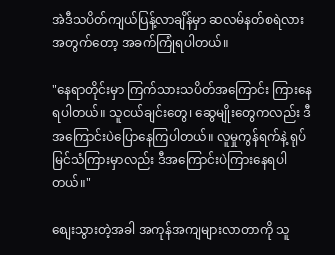အဲဒီသပိတ်ကျယ်ပြန့်လာချိန်မှာ ဆလမ်နတ်စရဲလားအတွက်တော့ အခက်ကြုံရပါတယ်။

"နေရာတိုင်းမှာ ကြက်သားသပိတ်အကြောင်း ကြားနေရပါတယ်။ သူငယ်ချင်းတွေ၊ ဆွေမျိုးတွေကလည်း ဒီအကြောင်းပဲပြောနေကြပါတယ်။ လူမှုကွန်ရက်နဲ့ ရုပ်မြင်သံကြားမှာလည်း ဒီအကြောင်းပဲကြားနေရပါတယ်။"

စျေးသွားတဲ့အခါ အကုန်အကျများလာတာကို သူ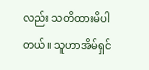လည်း သတိထားမိပါတယ်။ သူဟာအိမ်ရှင်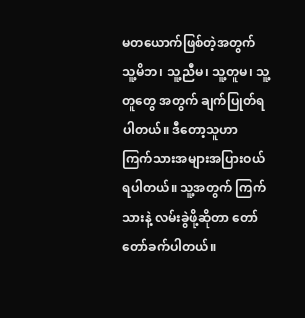မတယောက်ဖြစ်တဲ့အတွက် သူ့မိဘ၊ သူ့ညီမ၊ သူ့တူမ၊ သူ့တူတွေ အတွက် ချက်ပြုတ်ရပါတယ်။ ဒီတော့သူဟာ ကြက်သားအများအပြားဝယ်ရပါတယ်။ သူ့အတွက် ကြက်သားနဲ့ လမ်းခွဲဖို့ဆိုတာ တော်တော်ခက်ပါတယ်။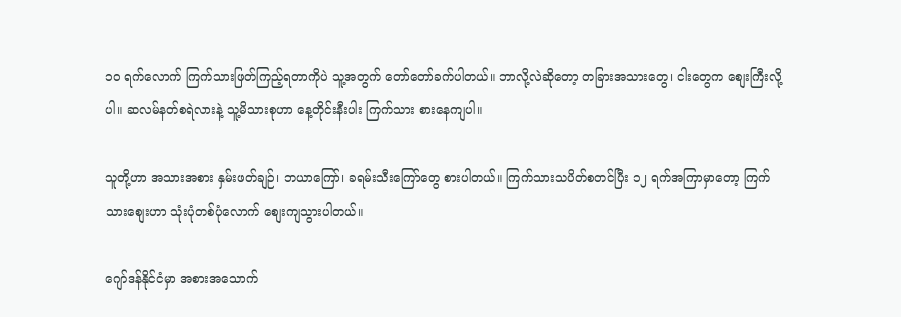၁၀ ရက်လောက် ကြက်သားဖြတ်ကြည့်ရတာကိုပဲ သူ့အတွက် တော်တော်ခက်ပါတယ်။ ဘာလို့လဲဆိုတော့ တခြားအသားတွေ၊ ငါးတွေက စျေးကြီးလို့ပါ။ ဆလမ်နတ်စရဲလားနဲ့ သူ့မိသားစုဟာ နေ့တိုင်းနီးပါး ကြက်သား စားနေကျပါ။

သူတို့ဟာ အသားအစား နှမ်းဖတ်ချဉ်၊ ဘယာကြော်၊ ခရမ်းသီးကြော်တွေ စားပါတယ်။ ကြက်သားသပိတ်စတင်ပြီး ၁၂ ရက်အကြာမှာတော့ ကြက်သားစျေးဟာ သုံးပုံတစ်ပုံလောက် စျေးကျသွားပါတယ်။

ဂျော်ဒန်နိုင်ငံမှာ အစားအသောက်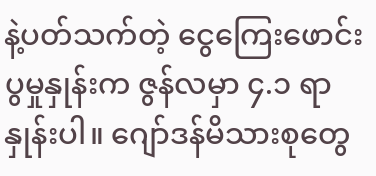နဲ့ပတ်သက်တဲ့ ငွေကြေးဖောင်းပွမှုနှုန်းက ဇွန်လမှာ ၄.၁ ရာနှုန်းပါ။ ဂျော်ဒန်မိသားစုတွေ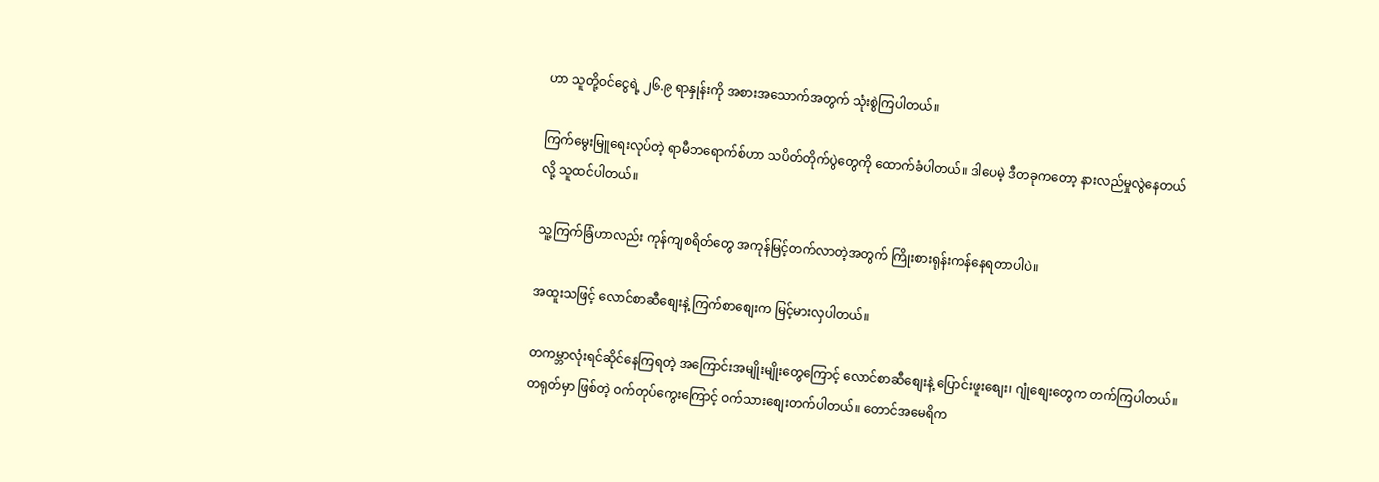ဟာ သူတို့ဝင်ငွေရဲ့ ၂၆.၉ ရာနှုန်းကို အစားအသောက်အတွက် သုံးစွဲကြပါတယ်။

ကြက်မွေးမြူရေးလုပ်တဲ့ ရာမီဘရောက်စ်ဟာ သပိတ်တိုက်ပွဲတွေကို ထောက်ခံပါတယ်။ ဒါပေမဲ့ ဒီတခုကတော့ နားလည်မှုလွဲနေတယ်လို့ သူထင်ပါတယ်။

သူ့ကြက်ခြံဟာလည်း ကုန်ကျစရိတ်တွေ အကုန်မြင့်တက်လာတဲ့အတွက် ကြိုးစားရုန်းကန်နေရတာပါပဲ။

အထူးသဖြင့် လောင်စာဆီစျေးနဲ့ ကြက်စာစျေးက မြင့်မားလှပါတယ်။

တကမ္ဘာလုံးရင်ဆိုင်နေကြရတဲ့ အကြောင်းအမျိုးမျိုးတွေကြောင့် လောင်စာဆီစျေးနဲ့ ပြောင်းဖူးစျေး၊ ဂျုံစျေးတွေက တက်ကြပါတယ်။ တရုတ်မှာ ဖြစ်တဲ့ ဝက်တုပ်ကွေးကြောင့် ဝက်သားစျေးတက်ပါတယ်။ တောင်အမေရိက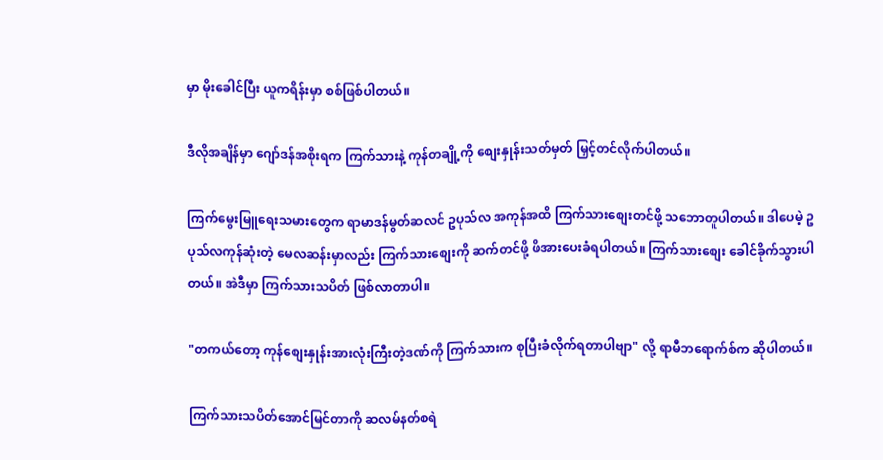မှာ မိုးခေါင်ပြီး ယူကရိန်းမှာ စစ်ဖြစ်ပါတယ်။

ဒီလိုအချိန်မှာ ဂျော်ဒန်အစိုးရက ကြက်သားနဲ့ ကုန်တချို့ကို စျေးနှုန်းသတ်မှတ် မြှင့်တင်လိုက်ပါတယ်။

ကြက်မွေးမြူရေးသမားတွေက ရာမာဒန်မွတ်ဆလင် ဥပုသ်လ အကုန်အထိ ကြက်သားစျေးတင်ဖို့ သဘောတူပါတယ်။ ဒါပေမဲ့ ဥပုသ်လကုန်ဆုံးတဲ့ မေလဆန်းမှာလည်း ကြက်သားစျေးကို ဆက်တင်ဖို့ ဖိအားပေးခံရပါတယ်။ ကြက်သားစျေး ခေါင်ခိုက်သွားပါတယ်။ အဲဒီမှာ ကြက်သားသပိတ် ဖြစ်လာတာပါ။

"တကယ်တော့ ကုန်စျေးနှုန်းအားလုံးကြီးတဲ့ဒဏ်ကို ကြက်သားက စုပြီးခံလိုက်ရတာပါဗျာ" လို့ ရာမီဘရောက်စ်က ဆိုပါတယ်။

ကြက်သားသပိတ်အောင်မြင်တာကို ဆလမ်နတ်စရဲ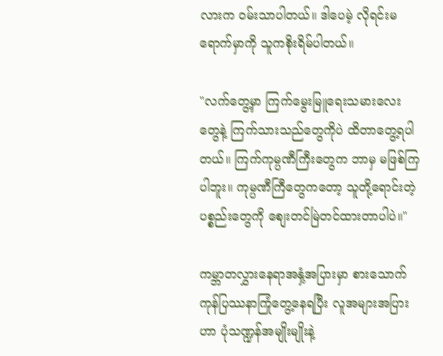လားက ဝမ်းသာပါတယ်။ ဒါပေမဲ့ လိုရင်းမရောက်မှာကို သူကစိုးရိမ်ပါတယ်။

"လက်တွေ့မှာ ကြက်မွေးမြူရေးသမားလေးတွေနဲ့ ကြက်သားသည်တွေကိုပဲ ထိတာတွေ့ရပါတယ်။ ကြက်ကုမ္ပဏီကြီးတွေက ဘာမှ မဖြစ်ကြပါဘူး။ ကုမ္ပဏီကြီတွေကတော့ သူတို့ရောင်းတဲ့ပစ္စည်းတွေကို စျေးတင်မြဲတင်ထားတာပါပဲ။"

ကမ္ဘာတလွှားနေရာအနှံ့အပြားမှာ စားသောက်ကုန်ပြဿနာကြုံတွေ့နေရပြီး လူအများအပြားဟာ ပုံသဏ္ဍန်အမျိုးမျိုးနဲ့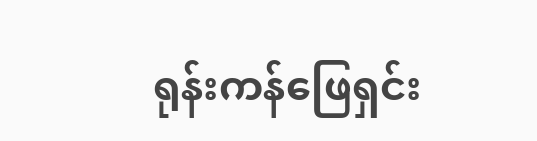ရုန်းကန်ဖြေရှင်း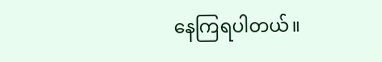နေကြရပါတယ်။